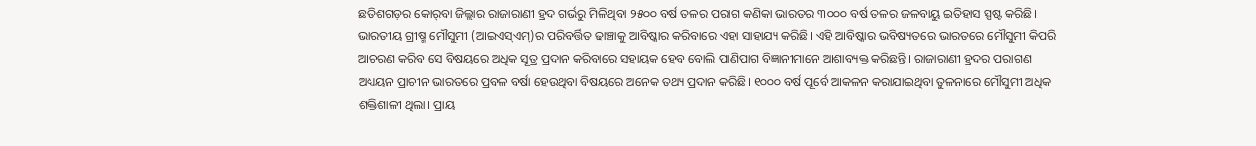ଛତିଶଗଡ଼ର କୋର୍‌ବା ଜିଲ୍ଲାର ରାଜାରାଣୀ ହ୍ରଦ ଗର୍ଭରୁ ମିଳିଥିବା ୨୫୦୦ ବର୍ଷ ତଳର ପରାଗ କଣିକା ଭାରତର ୩୦୦୦ ବର୍ଷ ତଳର ଜଳବାୟୁ ଇତିହାସ ସ୍ପଷ୍ଟ କରିଛି। ଭାରତୀୟ ଗ୍ରୀଷ୍ମ ମୌସୁମୀ (ଆଇଏସ୍ଏମ୍‌)ର ପରିବର୍ତ୍ତିତ ଢାଞ୍ଚାକୁ ଆବିଷ୍କାର କରିବାରେ ଏହା ସାହାଯ୍ୟ କରିଛି। ଏହି ଆବିଷ୍କାର ଭବିଷ୍ୟତରେ ଭାରତରେ ମୌସୁମୀ କିପରି ଆଚରଣ କରିବ ସେ ବିଷୟରେ ଅଧିକ ସୂତ୍ର ପ୍ରଦାନ କରିବାରେ ସହାୟକ ହେବ ବୋଲି ପାଣିପାଗ ବିଜ୍ଞାନୀମାନେ ଆଶାବ୍ୟକ୍ତ କରିଛନ୍ତି। ରାଜାରାଣୀ ହ୍ରଦର ପରାଗଣ ଅଧ୍ୟୟନ ପ୍ରାଚୀନ ଭାରତରେ ପ୍ରବଳ ବର୍ଷା ହେଉଥିବା ବିଷୟରେ ଅନେକ ତଥ୍ୟ ପ୍ରଦାନ କରିଛି। ୧୦୦୦ ବର୍ଷ ପୂର୍ବେ ଆକଳନ କରାଯାଇଥିବା ତୁଳନାରେ ମୌସୁମୀ ଅଧିକ ଶକ୍ତିଶାଳୀ ଥିଲା। ପ୍ରାୟ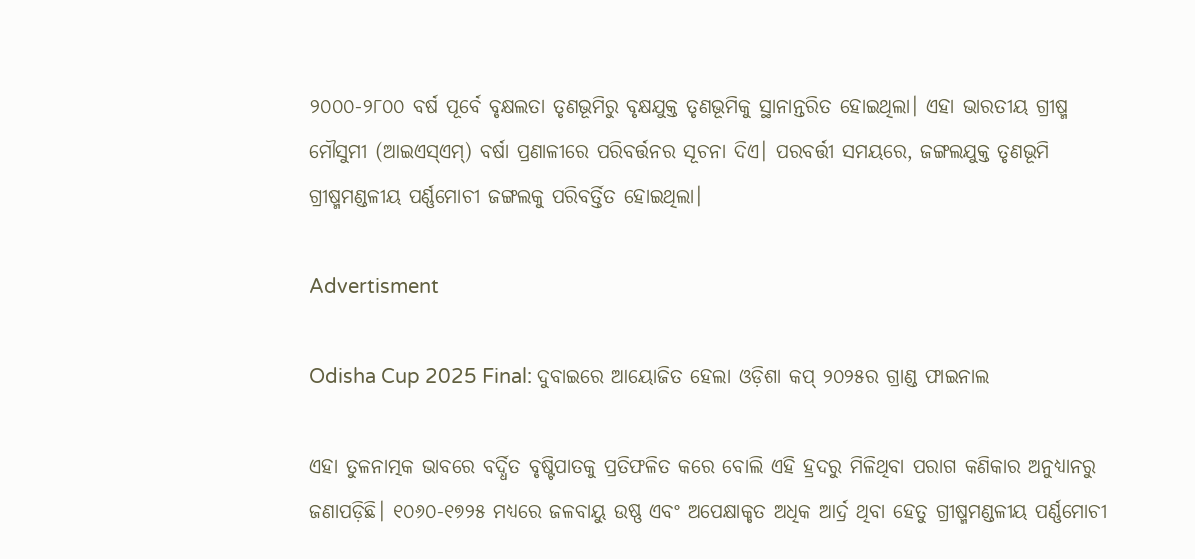୨୦୦୦-୨୮୦୦ ବର୍ଷ ପୂର୍ବେ ବୃକ୍ଷଲତା ତୃଣଭୂମିରୁ ବୃକ୍ଷଯୁକ୍ତ ତୃଣଭୂମିକୁ ସ୍ଥାନାନ୍ତରିତ ହୋଇଥିଲା। ଏହା ଭାରତୀୟ ଗ୍ରୀଷ୍ମ ମୌସୁମୀ (ଆଇଏସ୍ଏମ୍‌) ବର୍ଷା ପ୍ରଣାଳୀରେ ପରିବର୍ତ୍ତନର ସୂଚନା ଦିଏ। ପରବର୍ତ୍ତୀ ସମୟରେ, ଜଙ୍ଗଲଯୁକ୍ତ ତୃଣଭୂମି ଗ୍ରୀଷ୍ମମଣ୍ଡଳୀୟ ପର୍ଣ୍ଣମୋଚୀ ଜଙ୍ଗଲକୁ ପରିବର୍ତ୍ତିତ ହୋଇଥିଲା।

Advertisment

Odisha Cup 2025 Final: ଦୁବାଇରେ ଆୟୋଜିତ ହେଲା ଓଡ଼ିଶା କପ୍ ୨୦୨୫ର ଗ୍ରାଣ୍ଡ ଫାଇନାଲ

ଏହା ତୁଳନାତ୍ମକ ଭାବରେ ବର୍ଦ୍ଧିତ ବୃଷ୍ଟିପାତକୁ ପ୍ରତିଫଳିତ କରେ ବୋଲି ଏହି ହ୍ରଦରୁ ମିଳିଥିବା ପରାଗ କଣିକାର ଅନୁଧ୍ୟାନରୁ ଜଣାପଡ଼ିଛି। ୧୦୬୦-୧୭୨୫ ମଧ୍ୟରେ ଜଳବାୟୁ ଉଷ୍ଣ ଏବଂ ଅପେକ୍ଷାକୃତ ଅଧିକ ଆର୍ଦ୍ର ଥିବା ହେତୁ ଗ୍ରୀଷ୍ମମଣ୍ଡଳୀୟ ପର୍ଣ୍ଣମୋଚୀ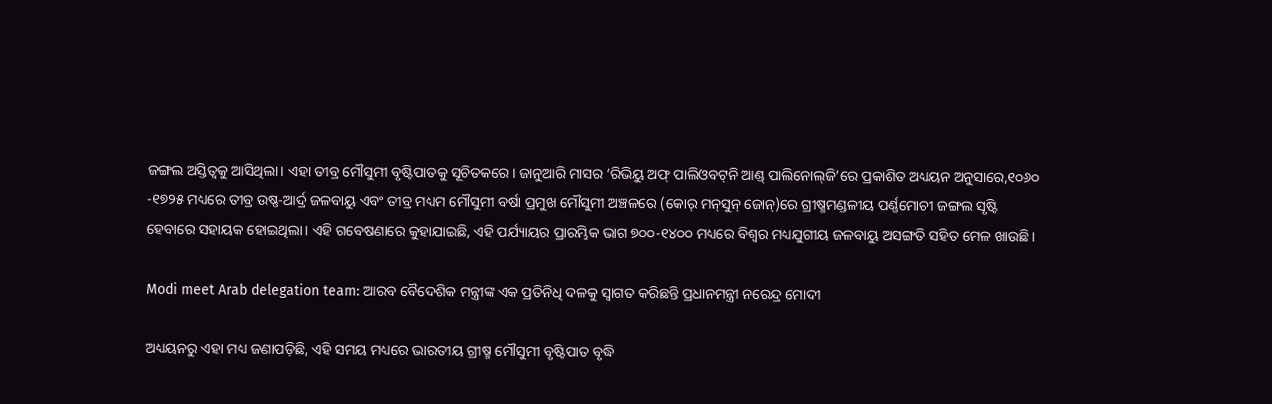ଜଙ୍ଗଲ ଅସ୍ତିତ୍ୱକୁ ଆସିଥିଲା। ଏହା ତୀବ୍ର ମୌସୁମୀ ବୃଷ୍ଟିପାତକୁ ସୂଚିତକରେ। ଜାନୁଆରି ମାସର ‘ରିଭିୟୁ ଅଫ୍ ପାଲିଓବଟ୍‌ନି ଆଣ୍ଡ୍‌ ପାଲିନୋଲ୍‌ଜି’ରେ ପ୍ରକାଶିତ ଅଧ୍ୟୟନ ଅନୁସାରେ,୧୦୬୦ -୧୭୨୫ ମଧ୍ୟରେ ତୀବ୍ର ଉଷ୍ଣ-ଆର୍ଦ୍ର ଜଳବାୟୁ ଏବଂ ତୀବ୍ର ମଧ୍ୟମ ମୌସୁମୀ ବର୍ଷା ପ୍ରମୁଖ ମୌସୁମୀ ଅଞ୍ଚଳରେ (କୋର୍‌ ମନ୍‌ସୁନ୍ ଜୋନ୍‌)ରେ ଗ୍ରୀଷ୍ମମଣ୍ଡଳୀୟ ପର୍ଣ୍ଣମୋଚୀ ଜଙ୍ଗଲ ସୃଷ୍ଟି ହେବାରେ ସହାୟକ ହୋଇଥିଲା। ଏହି ଗବେଷଣାରେ କୁହାଯାଇଛି, ଏହି ପର୍ଯ୍ୟାୟର ପ୍ରାରମ୍ଭିକ ଭାଗ ୭୦୦-୧୪୦୦ ମଧ୍ୟରେ ବିଶ୍ୱର ମଧ୍ୟଯୁଗୀୟ ଜଳବାୟୁ ଅସଙ୍ଗତି ସହିତ ମେଳ ଖାଉଛି।

Modi meet Arab delegation team: ଆରବ ବୈଦେଶିକ ମନ୍ତ୍ରୀଙ୍କ ଏକ ପ୍ରତିନିଧି ଦଳକୁ ସ୍ୱାଗତ କରିଛନ୍ତି ପ୍ରଧାନମନ୍ତ୍ରୀ ନରେନ୍ଦ୍ର ମୋଦୀ

ଅଧ୍ୟୟନରୁ ଏହା ମଧ୍ୟ ଜଣାପଡ଼ିଛି, ଏହି ସମୟ ମଧ୍ୟରେ ଭାରତୀୟ ଗ୍ରୀଷ୍ମ ମୌସୁମୀ ବୃଷ୍ଟିପାତ ବୃଦ୍ଧି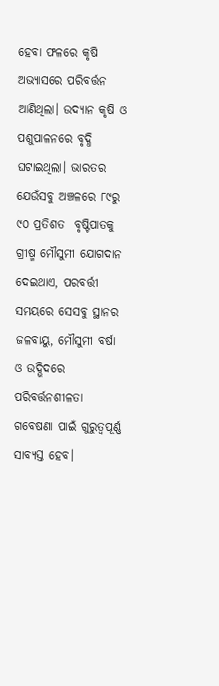ହେବା ଫଳରେ କୃଷି ଅଭ୍ୟାସରେ ପରିବର୍ତ୍ତନ ଆଣିଥିଲା। ଉଦ୍ୟାନ କୃଷି ଓ ପଶୁପାଳନରେ ବୃଦ୍ଧି ଘଟାଇଥିଲା। ଭାରତର ଯେଉଁସବୁ ଅଞ୍ଚଳରେ ୮୯ରୁ ୯୦ ପ୍ରତିଶତ  ବୃଷ୍ଟିପାତକୁ ଗ୍ରୀଷ୍ମ ମୌସୁମୀ ଯୋଗଦାନ ଦେଇଥାଏ, ପରବର୍ତ୍ତୀ ସମୟରେ ସେସବୁ ସ୍ଥାନର ଜଳବାୟୁ, ମୌସୁମୀ ବର୍ଷା ଓ ଉଦ୍ଭିଦରେ ପରିବର୍ତ୍ତନଶୀଳତା ଗବେଷଣା ପାଇଁ ଗୁରୁତ୍ୱପୂର୍ଣ୍ଣ ସାବ୍ୟସ୍ତ ହେବ।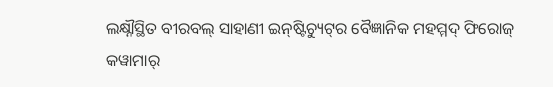ଲକ୍ଷ୍ନୗସ୍ଥିତ ବୀରବଲ୍‌ ସାହାଣୀ ଇନ୍‌ଷ୍ଟିଚ୍ୟୁଟ୍‌ର ବୈଜ୍ଞାନିକ ମହମ୍ମଦ୍‌ ଫିରୋଜ୍‌ କୱାମାର୍‌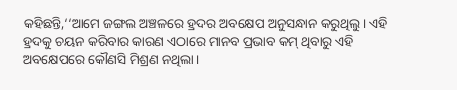କହିଛନ୍ତି,‘‘ଆମେ ଜଙ୍ଗଲ ଅଞ୍ଚଳରେ ହ୍ରଦର ଅବକ୍ଷେପ ଅନୁସନ୍ଧାନ କରୁଥିଲୁ। ଏହି ହ୍ରଦକୁ ଚୟନ କରିବାର କାରଣ ଏଠାରେ ମାନବ ପ୍ରଭାବ କମ୍ ଥିବାରୁ ଏହି ଅବକ୍ଷେପରେ କୌଣସି ମିଶ୍ରଣ ନଥିଲା।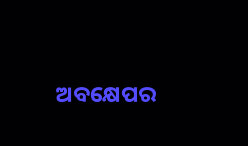ଅବକ୍ଷେପର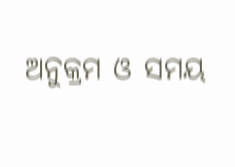ଅନୁକ୍ରମ ଓ ସମୟ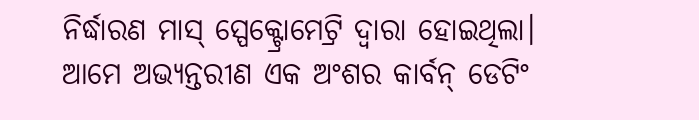ନିର୍ଦ୍ଧାରଣ ମାସ୍ ସ୍ପେକ୍ଟ୍ରୋମେଟ୍ରି ଦ୍ୱାରା ହୋଇଥିଲା। ଆମେ ଅଭ୍ୟନ୍ତରୀଣ ଏକ ଅଂଶର କାର୍ବନ୍‌ ଡେଟିଂ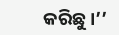କରିଛୁ।’’